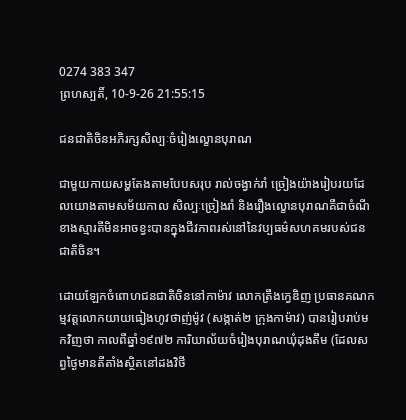0274 383 347
ព្រហស្បតិ៍, 10-9-26 21:55:15

ជនជាតិចិនអភិរក្សសិល្បៈចំរៀងល្ខោនបុរាណ

ជាមួយកាយសម្ហតែងតាមបែបសរុប រាល់ចង្វាក់រាំ ច្រៀងយ៉ាងរៀបរយដែលយោងតាមសម័យកាល សិល្បៈច្រៀងរាំ និងរឿងល្ខោនបុរាណគឺជាចំណីខាងស្មារតីមិនអាចខ្វះបានក្នុងជីវភាពរស់នៅនៃវប្បធម៌សហគមរបស់ជនជាតិចិន។

ដោយឡែកចំពោហជនជាតិចិននៅកាម៉ាវ លោកត្រឹងក្វេឌិញ ប្រធានគណកម្មវត្តលោកយាយធៀងហូវថាញ់ម៉ូវ (សង្កាត់២ ក្រុងកាម៉ាវ) បានរៀបរាប់មកវិញថា កាលពីឆ្នាំ១៩៧២ ការិយាល័យចំរៀងបុរាណឃុំដុងតឹម (ដែលសព្វថ្ងៃមានតីតាំងស្ថិតនៅដងវិថី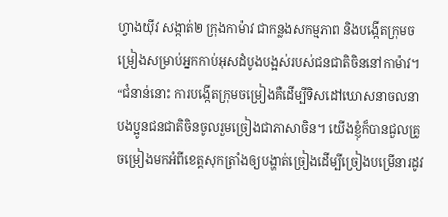ហ្វាងយ៉ីវ សង្កាត់២ ក្រុងកាម៉ាវ ជាកន្លងសកម្មភាព និងបង្កើតក្រុមចម្រៀងសម្រាប់អ្នកកាប់អុសដំបូងបង្អស់របស់ជនជាតិចិននៅកាម៉ាវ។ “ជំនាន់នោះ ការបង្កើតក្រុមចម្រៀងគឺដើម្បីទិសដៅឃោសនាចលនាបងប្អូនជនជាតិចិនចូលរួមច្រៀងជាភាសាចិន។ យើងខ្ញុំក៏បានជួលគ្រូចម្រៀងមកអំពីខេត្តសុកត្រាំងឲ្យបង្ហាត់ច្រៀងដើម្បីច្រៀងបម្រើនារដូវ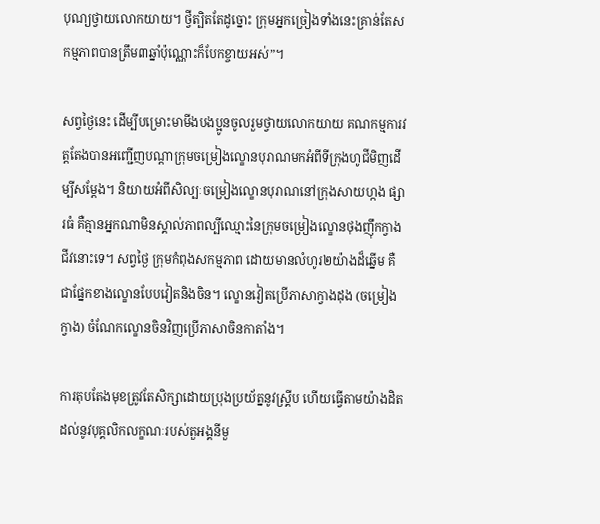បុណ្យថ្វាយលោកយាយ។ ថ្វីត្បិតតែដូច្នោះ ក្រុមអ្នកច្រៀងទាំងនេះគ្រាន់តែសកម្មភាពបានត្រឹម៣ឆ្នាំប៉ុណ្ណោះក៏បែកខ្ចាយអស់”។

សព្វថ្ងៃនេះ ដើម្បីបម្រោះមាមីងបងប្អូនចូលរួមថ្វាយលោកយាយ គណកម្មការវត្តតែងបានអញ្ជើញបណ្តាក្រុមចម្រៀងល្ខោនបុរាណមកអំពីទីក្រុងហូជីមិញដើម្បីសម្តែង។ និយាយអំពីសិល្បៈចម្រៀងល្ខោនបុរាណនៅក្រុងសាយហ្កង ផ្សារធំ គឺគ្មានអ្នកណាមិនស្គាល់ភាពល្បីឈ្មោះនៃក្រុមចម្រៀងល្ខោនថុងញ៉ឹកក្វាងជីវនោះទេ។ សព្វថ្ងៃ ក្រុមកំពុងសកម្មភាព ដោយមានលំហូរ២យ៉ាងដ៏ឆ្នើម គឺជាផ្នែកខាងល្ខោនបែបវៀតនិងចិន។ ល្ខោនវៀតប្រើភាសាក្វាងដុង (ចម្រៀងក្វាង) ចំណែកល្ខោនចិនវិញប្រើភាសាចិនកាតាំង។

ការតុបតែងមុខត្រូវតែសិក្សាដោយប្រុងប្រយ័ត្ននូវស្គ្រីប ហើយធ្វើតាមយ៉ាងដិតដល់នូវបុគ្គលិកលក្ខណៈរបស់តួអង្គនីមួ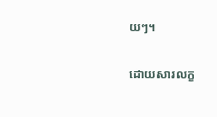យៗ។

ដោយសារលក្ខ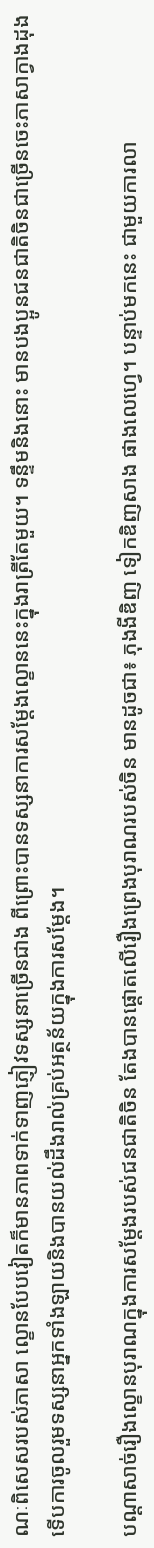ណៈពិសេសរបស់ភាសា ល្ខោនបែបវៀតក៏មានភាពទាក់ទាញភ្ញៀវទស្សនាច្រើនជាង ពីព្រោះបានទស្សនាការសម្តែងល្ខោននេះក្នុងរាត្រីតែមួយ។ ទន្ទឹមនិងនោះ មានបងប្អូនជនជាតិចិនជាច្រើនចេះភាសាក្វាងដុង ទើបការចូលរួមទស្សនាអ្នកទាំងឡាយនិងបានយល់ដឹងរាល់គ្រប់អត្ថន័យក្នុងការសម្តែង។

បណ្តាសាច់រឿងល្ខោនបុរាណក្នុងការសម្តែងរបស់ជនជាតិចិន តែងបានផ្តោតលើរឿងព្រេងបុរាណរបស់ចិន មានដូចជា៖ ភុងងីឌិញ ទៀកឌិញសាង ផាងលេហ្វេ។ បន្ទាប់មកនេះ ជាមួយការលា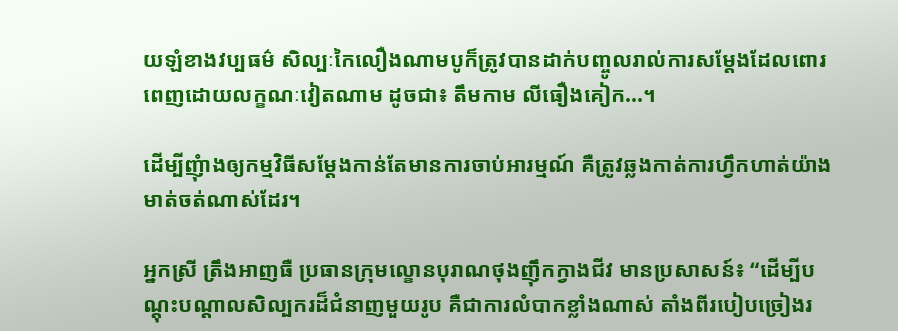យឡំខាងវប្បធម៌ សិល្បៈកៃលឿងណាមបូក៏ត្រូវបានដាក់បញ្ចូលរាល់ការសម្តែងដែលពោរពេញដោយលក្ខណៈវៀតណាម ដូចជា៖ តឹមកាម លីធឿងគៀក...។

ដើម្បីញុំាងឲ្យកម្មវិធីសម្តែងកាន់តែមានការចាប់អារម្មណ៍ គឺត្រូវឆ្លងកាត់ការហ្វឹកហាត់យ៉ាងមាត់ចត់ណាស់ដែរ។

អ្នកស្រី ត្រឹងអាញធឺ ប្រធានក្រុមល្ខោនបុរាណថុងញ៉ឹកក្វាងជីវ មានប្រសាសន៍៖ “ដើម្បីបណ្តុះបណ្តាលសិល្បករដ៏ជំនាញមួយរូប គឺជាការលំបាកខ្លាំងណាស់ តាំងពីរបៀបច្រៀងរ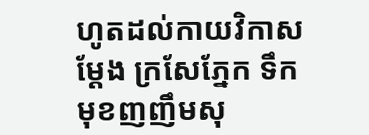ហូតដល់កាយវិកាសម្តែង ក្រសែភ្នែក ទឹកមុខញញឹមសុ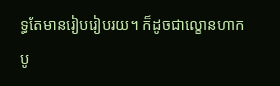ទ្ធតែមានរៀបរៀបរយ។ ក៏ដូចជាល្ខោនហាកបូ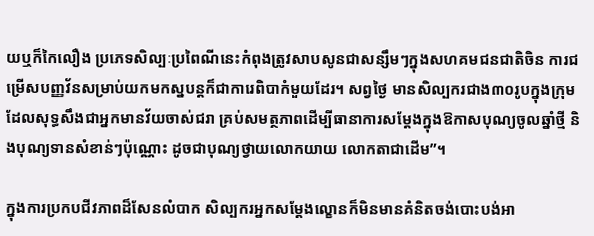យឬក៏កៃលឿង ប្រភេទសិល្បៈប្រពៃណីនេះកំពុងត្រូវសាបសូនជាសន្សឹមៗក្នុងសហគមជនជាតិចិន ការជម្រើសបញ្ញវ័នសម្រាប់យកមកស្នបន្តក៏ជាការេពិបាកំមួយដែរ។ សព្វថ្ងៃ មានសិល្បករជាង៣០រូបក្នុងក្រុមដែលសុទ្ធសឹងជាអ្នកមានវ័យចាស់ជរា គ្រប់សមត្ថភាពដើម្បីធានាការសម្តែងក្នុងឱកាសបុណ្យចូលឆ្នាំថ្មី និងបុណ្យទានសំខាន់ៗប៉ុណ្ណោះ ដូចជាបុណ្យថ្វាយលោកយាយ លោកតាជាដើម”។

ក្នុងការប្រកបជីវភាពដ៏សែនលំបាក សិល្បករអ្នកសម្តែងល្ខោនក៏មិនមានគំនិតចង់បោះបង់អា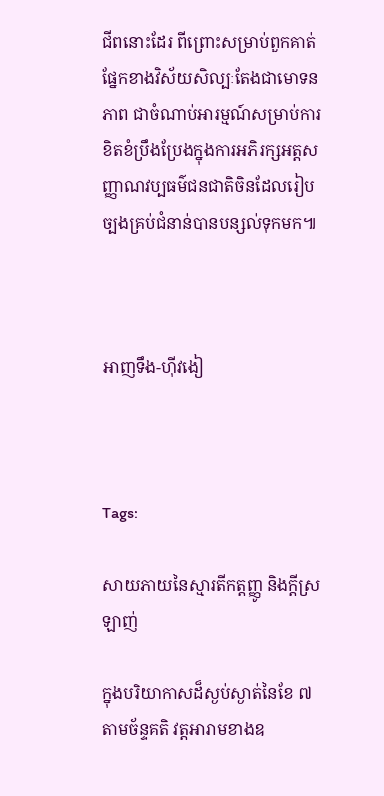ជីពនោះដែរ ពីព្រោះសម្រាប់ពួកគាត់ ផ្នែកខាងវិស័យសិល្បៈតែងជាមោទនភាព ជាចំណាប់អារម្មណ៍សម្រាប់ការខិតខំប្រឹងប្រែងក្នុងការអភិរក្សអត្តសញ្ញាណវប្បធម៌ជនជាតិចិនដែលរៀបច្បងគ្រប់ជំនាន់បានបន្សល់ទុកមក៕



អាញទឹង-ហ៊ីវងៀ



Tags:

សាយភាយនៃស្មារតីកត្តញ្ញូ និងក្ដីស្រឡាញ់

ក្នុងបរិយាកាសដ៏ស្ងប់ស្ងាត់នៃខែ ៧ តាមច័ន្ទគតិ វត្តអារាមខាងឧ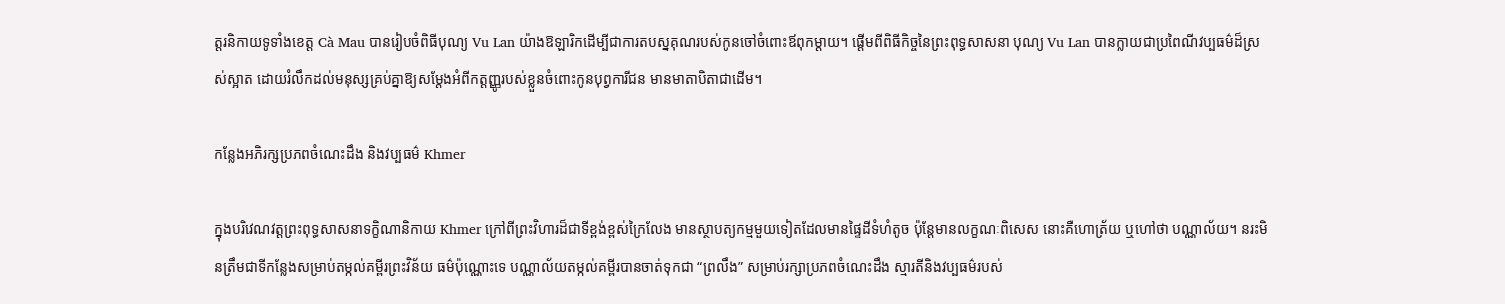ត្តរនិកាយទូទាំងខេត្ត Cà Mau បានរៀបចំពិធីបុណ្យ Vu Lan យ៉ាងឱឡារិកដើម្បីជាការតបស្នគុណរបស់កូនចៅចំពោះឪពុកម្តាយ។ ផ្តើមពីពិធីកិច្ចនៃព្រះពុទ្ធសាសនា បុណ្យ Vu Lan បានក្លាយជាប្រពៃណីវប្បធម៌ដ៏ស្រស់ស្អាត ដោយរំលឹកដល់មនុស្សគ្រប់គ្នាឱ្យសម្តែងអំពីកត្តញ្ញូរបស់ខ្លួនចំពោះកូនបុព្វការីជន មានមាតាបិតាជាដើម។

កន្លែងអភិរក្សប្រភពចំណេះដឹង និងវប្បធម៌ Khmer

ក្នុងបរិវេណវត្តព្រះពុទ្ធសាសនាទក្ខិណានិកាយ Khmer ក្រៅពីព្រះវិហារដ៏ជាទីខ្ពង់ខ្ពស់ក្រៃលែង មានស្ថាបត្យកម្មមួយទៀតដែលមានផ្ទៃដីទំហំតូច ប៉ុន្តែមានលក្ខណៈពិសេស នោះគឺហោត្រ័យ ឬហៅថា បណ្ណាល័យ។ នរះមិនត្រឹមជាទីកន្លែងសម្រាប់តម្កល់គម្ពីរព្រះវិន័យ ធម៌ប៉ុណ្ណោះទេ បណ្ណាល័យតម្កល់គម្ពីរបានចាត់ទុកជា “ព្រលឹង” សម្រាប់រក្សាប្រភពចំណេះដឹង ស្មារតីនិងវប្បធម៌របស់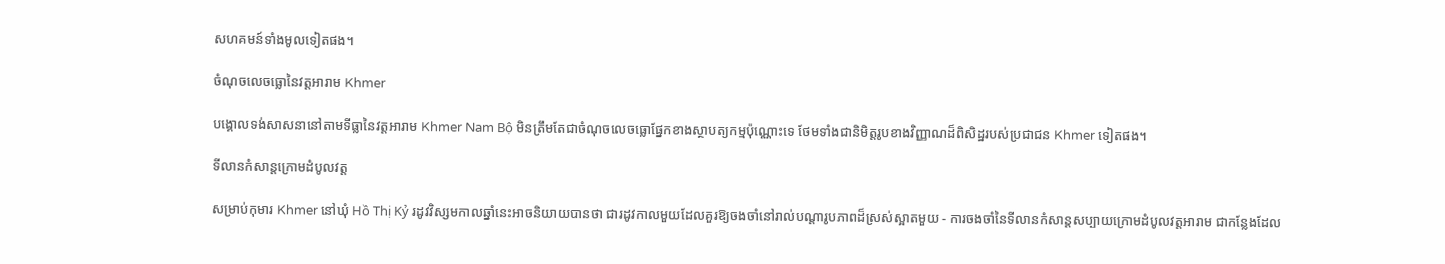សហគមន៍ទាំងមូលទៀតផង។

ចំណុចលេចធ្លោនៃវត្តអារាម Khmer

បង្គោលទង់សាសនានៅតាមទីធ្លានៃវត្តអារាម Khmer Nam Bộ មិនត្រឹមតែជាចំណុចលេចធ្លោផ្នែកខាងស្ថាបត្យកម្មប៉ុណ្ណោះទេ ថែមទាំងជានិមិត្តរូបខាងវិញ្ញាណដ៏ពិសិដ្ឋរបស់ប្រជាជន Khmer ទៀតផង។

ទីលានកំសាន្តក្រោមដំបូលវត្ត

សម្រាប់កុមារ Khmer នៅឃុំ Hồ Thị Kỷ រដូវវិស្សមកាលឆ្នាំនេះអាចនិយាយបានថា ជារដូវកាលមួយដែលគួរឱ្យចងចាំនៅរាល់បណ្តារូបភាពដ៏ស្រស់ស្អាតមួយ - ការចងចាំនៃទីលានកំសាន្តសប្បាយក្រោមដំបូលវត្តអារាម ជាកន្លែងដែល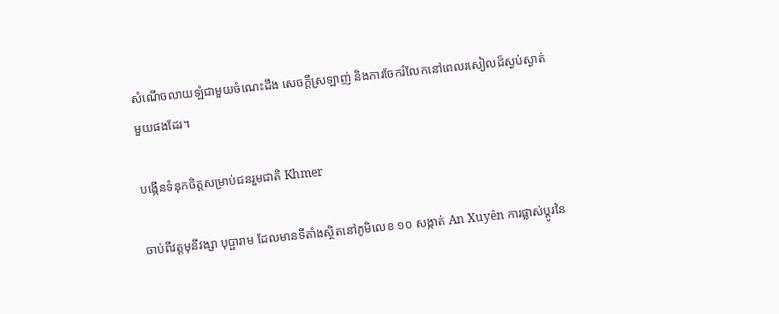សំណើចលាយឡំជាមួយចំណេះដឹង សេចក្តីស្រឡាញ់ និងការចែករំលែកនៅពេលរសៀលដ៏ស្ងប់ស្ងាត់មួយផងដែរ។

បង្កើនទំនុកចិត្តសម្រាប់ជនរួមជាតិ Khmer

ចាប់ពីវត្តមុនីវង្សា បុប្ផារាម ដែលមានទីតាំងស្ថិតនៅភូមិលេខ ១០ សង្កាត់ An Xuyên ការផ្លាស់ប្តូរនៃ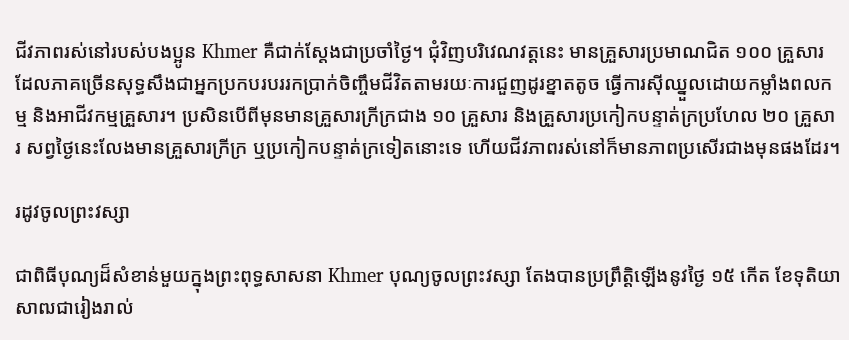ជីវភាពរស់នៅរបស់បងប្អូន Khmer គឺជាក់ស្តែងជាប្រចាំថ្ងៃ។ ជុំវិញបរិវេណវត្តនេះ មានគ្រួសារប្រមាណជិត ១០០ គ្រួសារ ដែលភាគច្រើនសុទ្ធសឹងជាអ្នកប្រកបរបររកប្រាក់ចិញ្ចឹមជីវិតតាមរយៈការជួញដូរខ្នាតតូច ធ្វើការស៊ីឈ្នួលដោយកម្លាំងពលកម្ម និងអាជីវកម្មគ្រួសារ។ ប្រសិនបើពីមុនមានគ្រួសារក្រីក្រជាង ១០ គ្រួសារ និងគ្រួសារប្រកៀកបន្ទាត់ក្រប្រហែល ២០ គ្រួសារ សព្វថ្ងៃនេះលែងមានគ្រួសារក្រីក្រ ឬប្រកៀកបន្ទាត់ក្រទៀតនោះទេ ហើយជីវភាពរស់នៅក៏មានភាពប្រសើរជាងមុនផងដែរ។

រដូវចូលព្រះវស្សា

ជាពិធីបុណ្យដ៏សំខាន់មួយក្នុងព្រះពុទ្ធសាសនា Khmer បុណ្យចូលព្រះវស្សា តែងបានប្រព្រឹត្តិឡើងនូវថ្ងៃ ១៥ កើត ខែទុតិយាសាឍជារៀងរាល់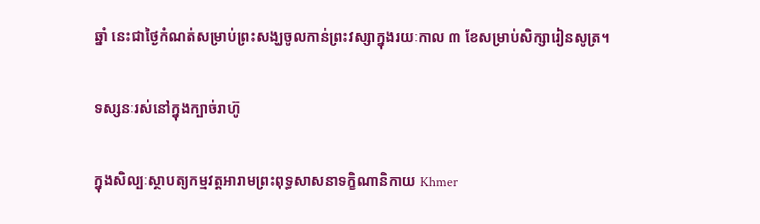ឆ្នាំ នេះជាថ្ងៃកំណត់សម្រាប់ព្រះសង្ឃចូលកាន់ព្រះវស្សាក្នុងរយៈកាល ៣ ខែសម្រាប់សិក្សារៀនសូត្រ។

ទស្សនៈរស់នៅក្នុងក្បាច់រាហ៊ូ

ក្នុងសិល្បៈស្ថាបត្យកម្មវត្តអារាមព្រះពុទ្ធសាសនាទក្ខិណានិកាយ Khmer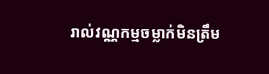រាល់វណ្ណកម្មចម្លាក់មិនត្រឹម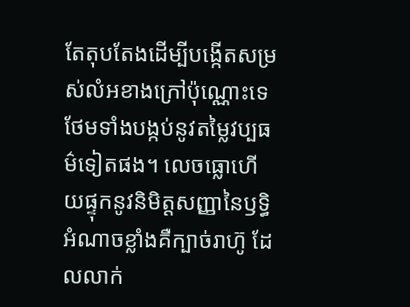តែតុបតែងដើម្បីបង្កើតសម្រស់លំអខាងក្រៅប៉ុណ្ណោះទេ ថែមទាំងបង្កប់នូវតម្លៃវប្បធម៌ទៀតផង។ លេចធ្លោហើយផ្ទុកនូវនិមិត្តសញ្ញានៃឫទ្ធិអំណាចខ្លាំងគឺក្បាច់រាហ៊ូ ដែលលាក់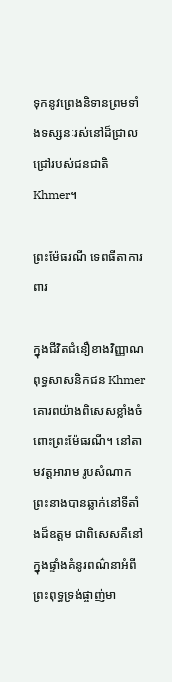ទុកនូវព្រេងនិទានព្រមទាំងទស្សនៈរស់នៅដ៏ជ្រាលជ្រៅរបស់ជនជាតិ Khmer។

ព្រះម៉ែធរណី ទេពធីតាការពារ

ក្នុងជីវិតជំនឿខាងវិញ្ញាណ ពុទ្ធសាសនិកជន Khmer គោរពយ៉ាងពិសេសខ្លាំងចំពោះព្រះម៉ែធរណី។ នៅតាមវត្តអារាម រូបសំណាកព្រះនាងបានឆ្លាក់នៅទីតាំងដ៏ឧត្តម ជាពិសេសគឺនៅក្នុងផ្ទាំងគំនូរពណ៌នាអំពីព្រះពុទ្ធទ្រង់ផ្ចាញ់មា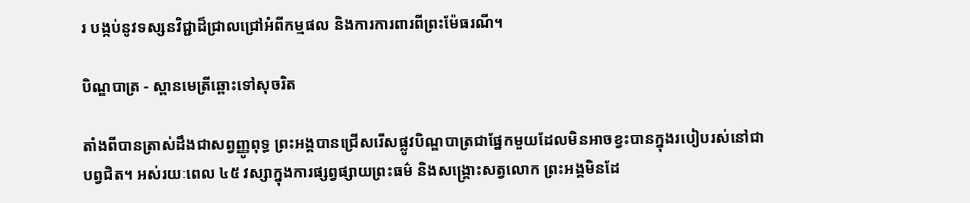រ បង្កប់នូវទស្សនវិជ្ជាដ៏ជ្រាលជ្រៅអំពីកម្មផល និងការការពារពីព្រះម៉ែធរណី។

បិណ្ឌបាត្រ - ស្ពានមេត្រីឆ្ពោះទៅសុចរិត

តាំងពីបានត្រាស់ដឹងជាសព្វញ្ញូពុទ្ធ ព្រះអង្គបានជ្រើសរើសផ្លូវបិណ្ឌបាត្រជាផ្នែកមួយដែលមិនអាចខ្វះបានក្នុងរបៀបរស់នៅជាបព្វជិត។ អស់រយៈពេល ៤៥ វស្សាក្នុងការផ្សព្វផ្សាយព្រះធម៌ និងសង្គ្រោះសត្វលោក ព្រះអង្គមិនដែ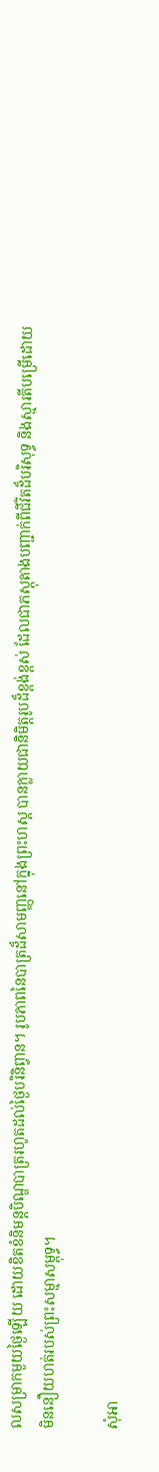លសម្រាកមួយថ្ងៃឡើយ ដោយខិតខំនិមន្តបិណ្ឌបាត្ររហូតដល់ថ្ងៃបរិនិព្វាន។ រូបភាពនៃបាត្រដ៏សាមញ្ញនៅក្នុងព្រះហស្ត បានក្លាយជានិមិត្តរូបដ៏ខ្ពង់ខ្ពស់ ដែលជាភស្តុតាងបញ្ជាក់ពីជីវិតដ៏បរិសុទ្ធ និងស្មារតីបម្រើដោយមិននឿយហត់របស់ព្រះសម្មាសម្ពុទ្ធ។

សុំអា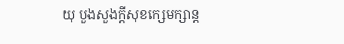យុ បួងសួងក្តីសុខក្សេមក្សាន្ត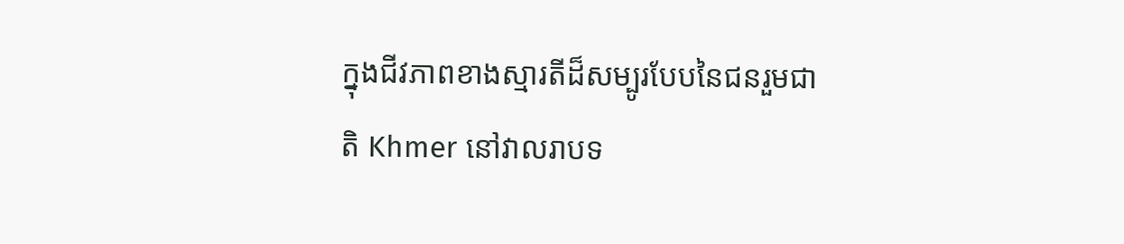ក្នុងជីវភាពខាងស្មារតីដ៏សម្បូរបែបនៃជនរួមជាតិ Khmer នៅវាលរាបទ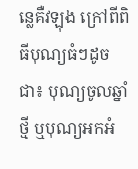ន្លេគឺវឡុង ក្រៅពីពិធីបុណ្យធំៗដូចជា៖ បុណ្យចូលឆ្នាំថ្មី ឬបុណ្យអកអំ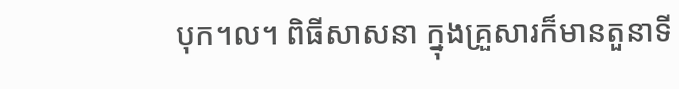បុក។ល។ ពិធីសាសនា ក្នុងគ្រួសារក៏មានតួនាទី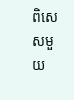ពិសេសមួយ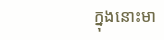ក្នុងនោះមា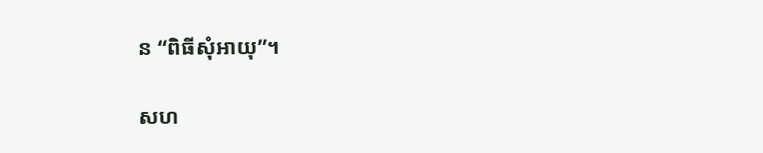ន “ពិធីសុំអាយុ”។

សហ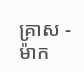គ្រាស - ម៉ាក